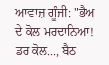ਆਵਾਜ਼ ਗੂੰਜੀ: "ਭੈਅ ਦੇ ਕੋਲ ਮਰਦਾਨਿਆ! ਡਰ ਕੋਲ..., ਬੈਠ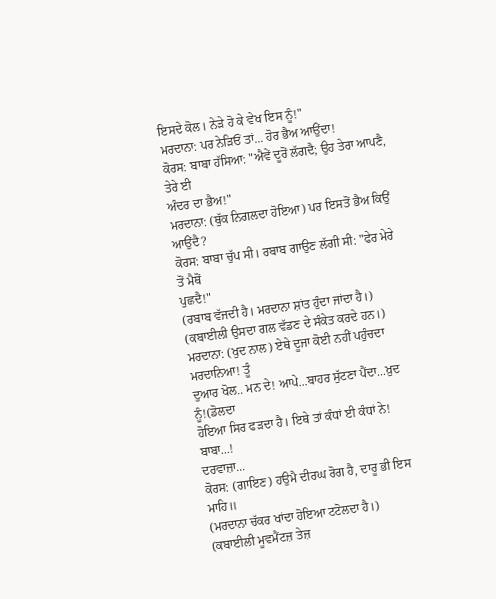ਇਸਦੇ ਕੋਲ। ਨੇੜੇ ਹੋ ਕੇ ਵੇਖ ਇਸ ਨੂੰ!"
ਮਰਦਾਨਾ: ਪਰ ਨੇੜਿਓਂ ਤਾਂ... ਹੋਰ ਭੈਅ ਆਉਂਦਾ!
ਕੋਰਸ: ਬਾਬਾ ਹੱਸਿਆ: "ਐਵੇਂ ਦੂਰੋਂ ਲੱਗਦੈ; ਉਹ ਤੇਰਾ ਆਪਣੈ, ਤੇਰੇ ਈ
ਅੰਦਰ ਦਾ ਭੈਅ!"
ਮਰਦਾਨਾ: (ਥੁੱਕ ਨਿਗਲਦਾ ਹੋਇਆ) ਪਰ ਇਸਤੋਂ ਭੈਅ ਕਿਉਂ ਆਉਂਦੈ?
ਕੋਰਸ: ਬਾਬਾ ਚੁੱਪ ਸੀ। ਰਬਾਬ ਗਾਉਣ ਲੱਗੀ ਸੀ: "ਫੇਰ ਮੇਰੇ ਤੋਂ ਮੈਥੋਂ
ਪੁਛਦੈ!"
(ਰਬਾਬ ਵੱਜਦੀ ਹੈ। ਮਰਦਾਨਾ ਸ਼ਾਂਤ ਹੁੰਦਾ ਜਾਂਦਾ ਹੈ।)
(ਕਬਾਈਲੀ ਉਸਦਾ ਗਲ ਵੱਡਣ ਦੇ ਸੰਕੇਤ ਕਰਦੇ ਹਨ।)
ਮਰਦਾਨਾ: (ਖੁਦ ਨਾਲ) ਏਥੇ ਦੂਜਾ ਕੋਈ ਨਹੀਂ ਪਹੁੰਚਦਾ ਮਰਦਾਨਿਆ! ਤੂੰ
ਦੁਆਰ ਖੋਲ.. ਮਨ ਦੇ! ਆਪੇ...ਬਾਹਰ ਸੁੱਟਣਾ ਪੈਂਦਾ...ਖ਼ੁਦ ਨੂੰ!(ਡੋਲਦਾ
ਹੋਇਆ ਸਿਰ ਫੜਦਾ ਹੈ। ਇਥੇ ਤਾਂ ਕੰਧਾਂ ਈ ਕੰਧਾਂ ਨੇ! ਬਾਬਾ...!
ਦਰਵਾਜ਼ਾ...
ਕੋਰਸ: (ਗਾਇਣ) ਹਉਮੈ ਦੀਰਘ ਰੋਗ ਹੈ, ਦਾਰੂ ਭੀ ਇਸ ਮਾਹਿ॥
(ਮਰਦਾਨਾ ਚੱਕਰ ਖਾਂਦਾ ਹੋਇਆ ਟਟੋਲਦਾ ਹੈ।)
(ਕਬਾਈਲੀ ਮੂਵਮੈਂਟਜ਼ ਤੇਜ਼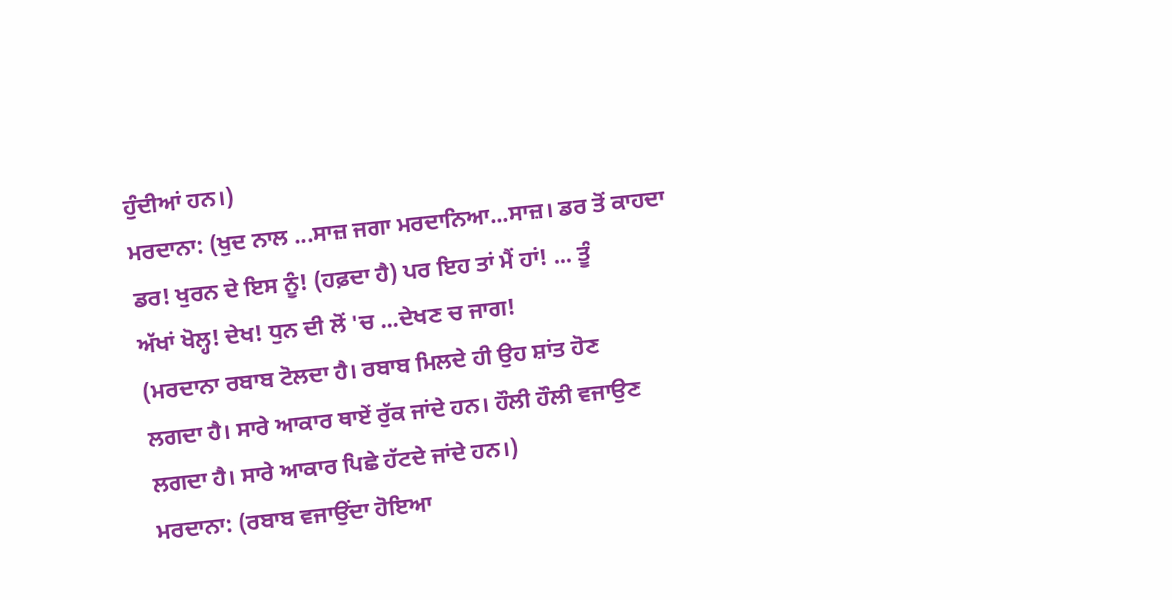ਹੁੰਦੀਆਂ ਹਨ।)
ਮਰਦਾਨਾ: (ਖੁਦ ਨਾਲ ...ਸਾਜ਼ ਜਗਾ ਮਰਦਾਨਿਆ...ਸਾਜ਼। ਡਰ ਤੋਂ ਕਾਹਦਾ
ਡਰ! ਖੁਰਨ ਦੇ ਇਸ ਨੂੰ! (ਹਫ਼ਦਾ ਹੈ) ਪਰ ਇਹ ਤਾਂ ਮੈਂ ਹਾਂ! ... ਤੂੰ
ਅੱਖਾਂ ਖੋਲ੍ਹ! ਦੇਖ! ਧੁਨ ਦੀ ਲੋਂ 'ਚ ...ਦੇਖਣ ਚ ਜਾਗ!
(ਮਰਦਾਨਾ ਰਬਾਬ ਟੋਲਦਾ ਹੈ। ਰਬਾਬ ਮਿਲਦੇ ਹੀ ਉਹ ਸ਼ਾਂਤ ਹੋਣ
ਲਗਦਾ ਹੈ। ਸਾਰੇ ਆਕਾਰ ਥਾਏਂ ਰੁੱਕ ਜਾਂਦੇ ਹਨ। ਹੌਲੀ ਹੌਲੀ ਵਜਾਉਣ
ਲਗਦਾ ਹੈ। ਸਾਰੇ ਆਕਾਰ ਪਿਛੇ ਹੱਟਦੇ ਜਾਂਦੇ ਹਨ।)
ਮਰਦਾਨਾ: (ਰਬਾਬ ਵਜਾਉਂਦਾ ਹੋਇਆ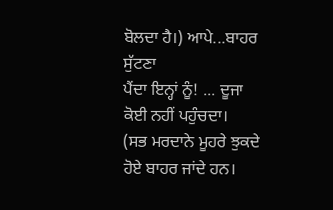ਬੋਲਦਾ ਹੈ।) ਆਪੇ...ਬਾਹਰ ਸੁੱਟਣਾ
ਪੈਂਦਾ ਇਨ੍ਹਾਂ ਨੂੰ! ... ਦੂਜਾ ਕੋਈ ਨਹੀਂ ਪਹੁੰਚਦਾ।
(ਸਭ ਮਰਦਾਨੇ ਮੂਹਰੇ ਝੁਕਦੇ ਹੋਏ ਬਾਹਰ ਜਾਂਦੇ ਹਨ।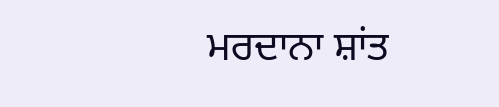ਮਰਦਾਨਾ ਸ਼ਾਂਤ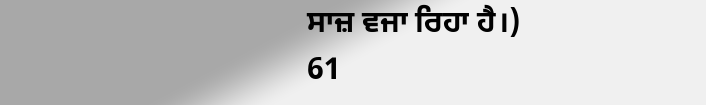ਸਾਜ਼ ਵਜਾ ਰਿਹਾ ਹੈ।)
61